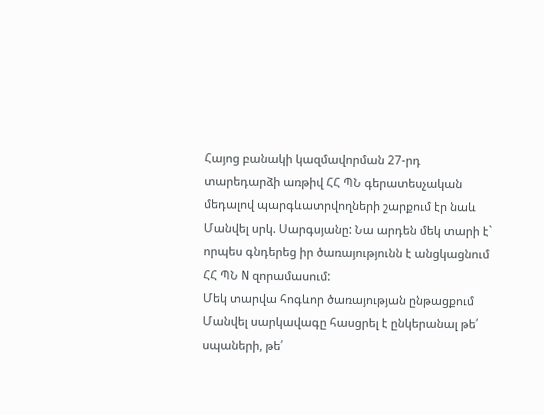Հայոց բանակի կազմավորման 27-րդ տարեդարձի առթիվ ՀՀ ՊՆ գերատեսչական մեդալով պարգևատրվողների շարքում էր նաև Մանվել սրկ. Սարգսյանը: Նա արդեն մեկ տարի է` որպես գնդերեց իր ծառայությունն է անցկացնում ՀՀ ՊՆ N զորամասում:
Մեկ տարվա հոգևոր ծառայության ընթացքում Մանվել սարկավագը հասցրել է ընկերանալ թե՛ սպաների, թե՛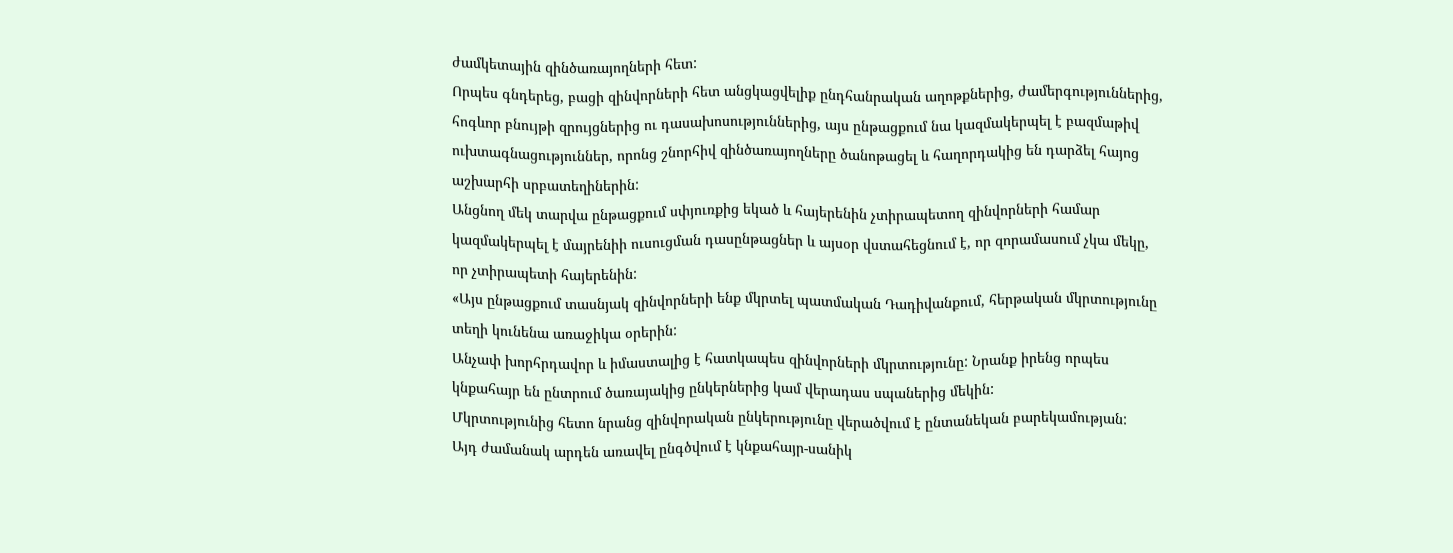ժամկետային զինծառայողների հետ:
Որպես գնդերեց, բացի զինվորների հետ անցկացվելիք ընդհանրական աղոթքներից, ժամերգություններից, հոգևոր բնույթի զրույցներից ու դասախոսություններից, այս ընթացքում նա կազմակերպել է բազմաթիվ ուխտագնացություններ, որոնց շնորհիվ զինծառայողները ծանոթացել և հաղորդակից են դարձել հայոց աշխարհի սրբատեղիներին:
Անցնող մեկ տարվա ընթացքում սփյուռքից եկած և հայերենին չտիրապետող զինվորների համար կազմակերպել է մայրենիի ուսուցման դասընթացներ և այսօր վստահեցնում է, որ զորամասում չկա մեկը, որ չտիրապետի հայերենին:
«Այս ընթացքում տասնյակ զինվորների ենք մկրտել պատմական Դադիվանքում, հերթական մկրտությունը տեղի կունենա առաջիկա օրերին:
Անչափ խորհրդավոր և իմաստալից է հատկապես զինվորների մկրտությունը: Նրանք իրենց որպես կնքահայր են ընտրում ծառայակից ընկերներից կամ վերադաս սպաներից մեկին:
Մկրտությունից հետո նրանց զինվորական ընկերությունը վերածվում է ընտանեկան բարեկամության:
Այդ ժամանակ արդեն առավել ընգծվում է կնքահայր-սանիկ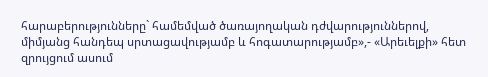հարաբերությունները` համեմված ծառայողական դժվարություններով, միմյանց հանդեպ սրտացավությամբ և հոգատարությամբ»,- «Արեւելքի» հետ զրույցում ասում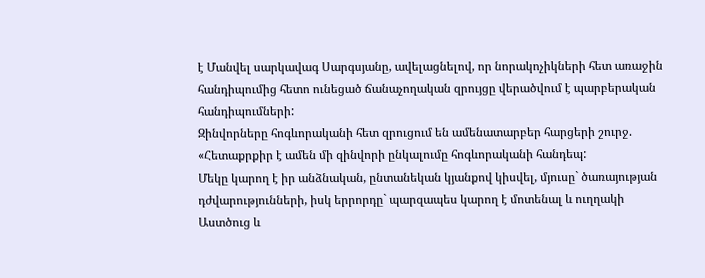է Մանվել սարկավագ Սարգսյանը, ավելացնելով, որ նորակոչիկների հետ առաջին հանդիպումից հետո ունեցած ճանաչողական զրույցը վերածվում է պարբերական հանդիպումների:
Զինվորները հոգևորականի հետ զրուցում են ամենատարբեր հարցերի շուրջ.
«Հետաքրքիր է ամեն մի զինվորի ընկալումը հոգևորականի հանդեպ:
Մեկը կարող է իր անձնական, ընտանեկան կյանքով կիսվել, մյուսը` ծառայության դժվարությունների, իսկ երրորդը` պարզապես կարող է մոտենալ և ուղղակի Աստծուց և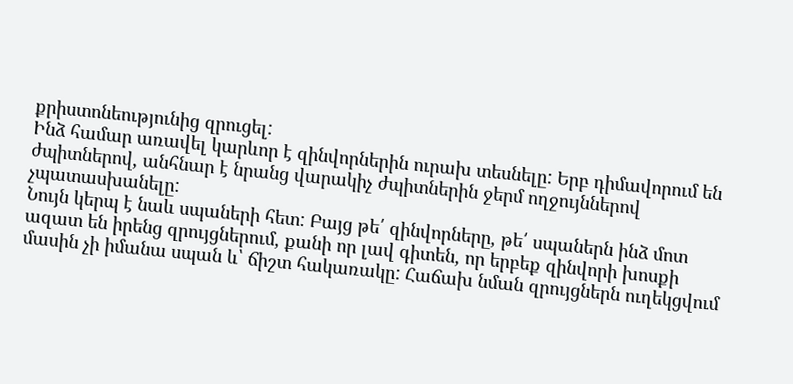քրիստոնեությունից զրուցել:
Ինձ համար առավել կարևոր է զինվորներին ուրախ տեսնելը: Երբ դիմավորում են ժպիտներով, անհնար է նրանց վարակիչ ժպիտներին ջերմ ողջույններով չպատասխանելը:
Նույն կերպ է նաև սպաների հետ: Բայց թե՛ զինվորները, թե՛ սպաներն ինձ մոտ ազատ են իրենց զրույցներում, քանի որ լավ գիտեն, որ երբեք զինվորի խոսքի մասին չի իմանա սպան և՝ ճիշտ հակառակը: Հաճախ նման զրույցներն ուղեկցվում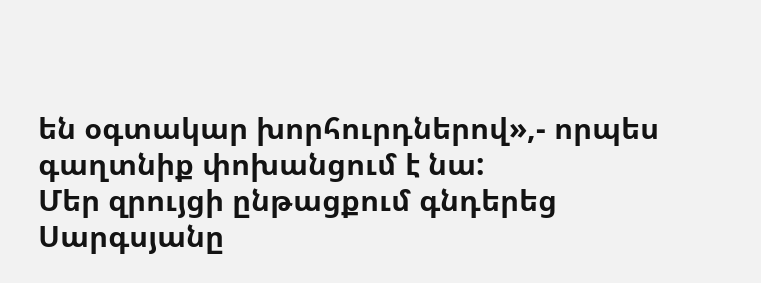են օգտակար խորհուրդներով»,- որպես գաղտնիք փոխանցում է նա:
Մեր զրույցի ընթացքում գնդերեց Սարգսյանը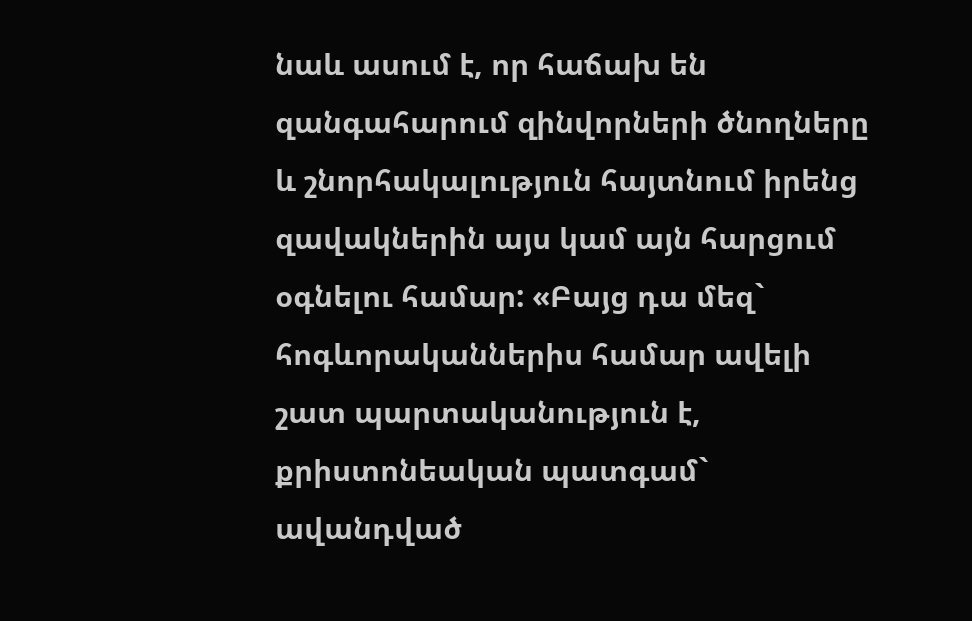նաև ասում է, որ հաճախ են զանգահարում զինվորների ծնողները և շնորհակալություն հայտնում իրենց զավակներին այս կամ այն հարցում օգնելու համար: «Բայց դա մեզ` հոգևորականներիս համար ավելի շատ պարտականություն է, քրիստոնեական պատգամ` ավանդված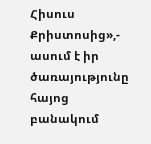Հիսուս Քրիստոսից»,- ասում է իր ծառայությունը հայոց բանակում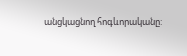անցկացնող հոգևորականը: